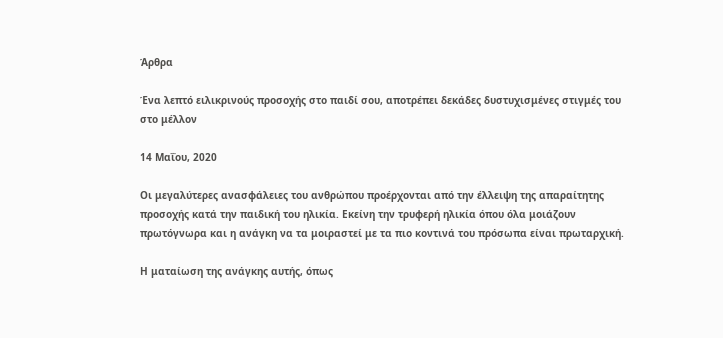Άρθρα

Ένα λεπτό ειλικρινούς προσοχής στο παιδί σου, αποτρέπει δεκάδες δυστυχισμένες στιγμές του στο μέλλον

14 Μαΐου, 2020

Οι μεγαλύτερες ανασφάλειες του ανθρώπου προέρχονται από την έλλειψη της απαραίτητης προσοχής κατά την παιδική του ηλικία. Εκείνη την τρυφερή ηλικία όπου όλα μοιάζουν πρωτόγνωρα και η ανάγκη να τα μοιραστεί με τα πιο κοντινά του πρόσωπα είναι πρωταρχική.

Η ματαίωση της ανάγκης αυτής, όπως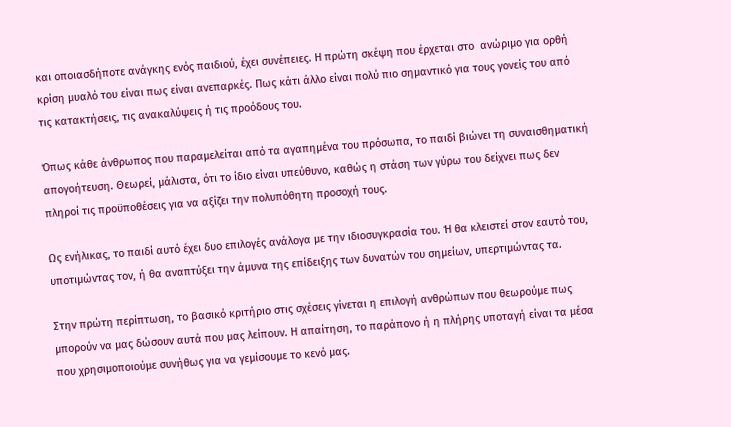και οποιασδήποτε ανάγκης ενός παιδιού, έχει συνέπειες. Η πρώτη σκέψη που έρχεται στο  ανώριμο για ορθή κρίση μυαλό του είναι πως είναι ανεπαρκές. Πως κάτι άλλο είναι πολύ πιο σημαντικό για τους γονείς του από τις κατακτήσεις, τις ανακαλύψεις ή τις προόδους του.

Όπως κάθε άνθρωπος που παραμελείται από τα αγαπημένα του πρόσωπα, το παιδί βιώνει τη συναισθηματική απογοήτευση. Θεωρεί, μάλιστα, ότι το ίδιο είναι υπεύθυνο, καθώς η στάση των γύρω του δείχνει πως δεν πληροί τις προϋποθέσεις για να αξίζει την πολυπόθητη προσοχή τους.

Ως ενήλικας, το παιδί αυτό έχει δυο επιλογές ανάλογα με την ιδιοσυγκρασία του. Ή θα κλειστεί στον εαυτό του, υποτιμώντας τον, ή θα αναπτύξει την άμυνα της επίδειξης των δυνατών του σημείων, υπερτιμώντας τα.

Στην πρώτη περίπτωση, το βασικό κριτήριο στις σχέσεις γίνεται η επιλογή ανθρώπων που θεωρούμε πως μπορούν να μας δώσουν αυτά που μας λείπουν. Η απαίτηση, το παράπονο ή η πλήρης υποταγή είναι τα μέσα που χρησιμοποιούμε συνήθως για να γεμίσουμε το κενό μας.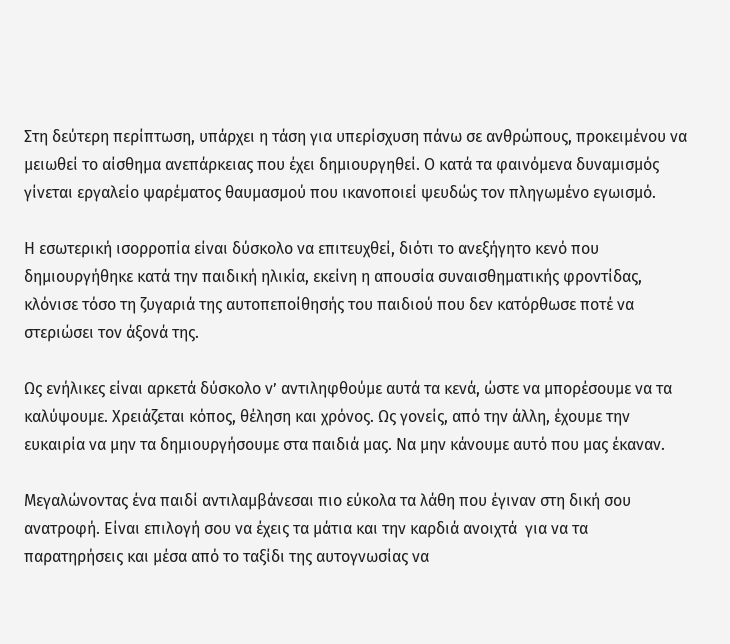Στη δεύτερη περίπτωση, υπάρχει η τάση για υπερίσχυση πάνω σε ανθρώπους, προκειμένου να μειωθεί το αίσθημα ανεπάρκειας που έχει δημιουργηθεί. Ο κατά τα φαινόμενα δυναμισμός γίνεται εργαλείο ψαρέματος θαυμασμού που ικανοποιεί ψευδώς τον πληγωμένο εγωισμό.

Η εσωτερική ισορροπία είναι δύσκολο να επιτευχθεί, διότι το ανεξήγητο κενό που δημιουργήθηκε κατά την παιδική ηλικία, εκείνη η απουσία συναισθηματικής φροντίδας, κλόνισε τόσο τη ζυγαριά της αυτοπεποίθησής του παιδιού που δεν κατόρθωσε ποτέ να στεριώσει τον άξονά της.

Ως ενήλικες είναι αρκετά δύσκολο ν’ αντιληφθούμε αυτά τα κενά, ώστε να μπορέσουμε να τα καλύψουμε. Χρειάζεται κόπος, θέληση και χρόνος. Ως γονείς, από την άλλη, έχουμε την ευκαιρία να μην τα δημιουργήσουμε στα παιδιά μας. Να μην κάνουμε αυτό που μας έκαναν.

Μεγαλώνοντας ένα παιδί αντιλαμβάνεσαι πιο εύκολα τα λάθη που έγιναν στη δική σου ανατροφή. Είναι επιλογή σου να έχεις τα μάτια και την καρδιά ανοιχτά  για να τα παρατηρήσεις και μέσα από το ταξίδι της αυτογνωσίας να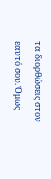τα διορθώσεις στον εαυτό σου. Όμως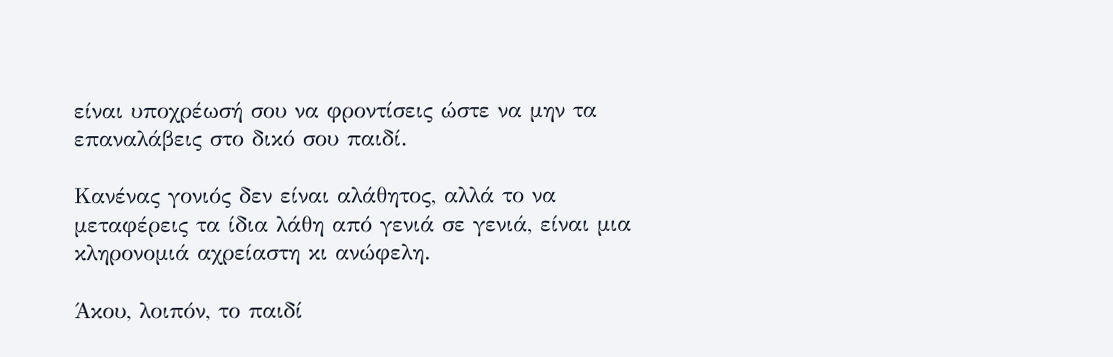είναι υποχρέωσή σου να φροντίσεις ώστε να μην τα επαναλάβεις στο δικό σου παιδί.

Κανένας γονιός δεν είναι αλάθητος, αλλά το να μεταφέρεις τα ίδια λάθη από γενιά σε γενιά, είναι μια κληρονομιά αχρείαστη κι ανώφελη.

Άκου, λοιπόν, το παιδί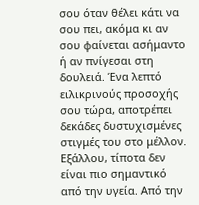σου όταν θέλει κάτι να σου πει, ακόμα κι αν σου φαίνεται ασήμαντο ή αν πνίγεσαι στη δουλειά. Ένα λεπτό ειλικρινούς προσοχής σου τώρα, αποτρέπει δεκάδες δυστυχισμένες στιγμές του στο μέλλον. Εξάλλου, τίποτα δεν είναι πιο σημαντικό από την υγεία. Από την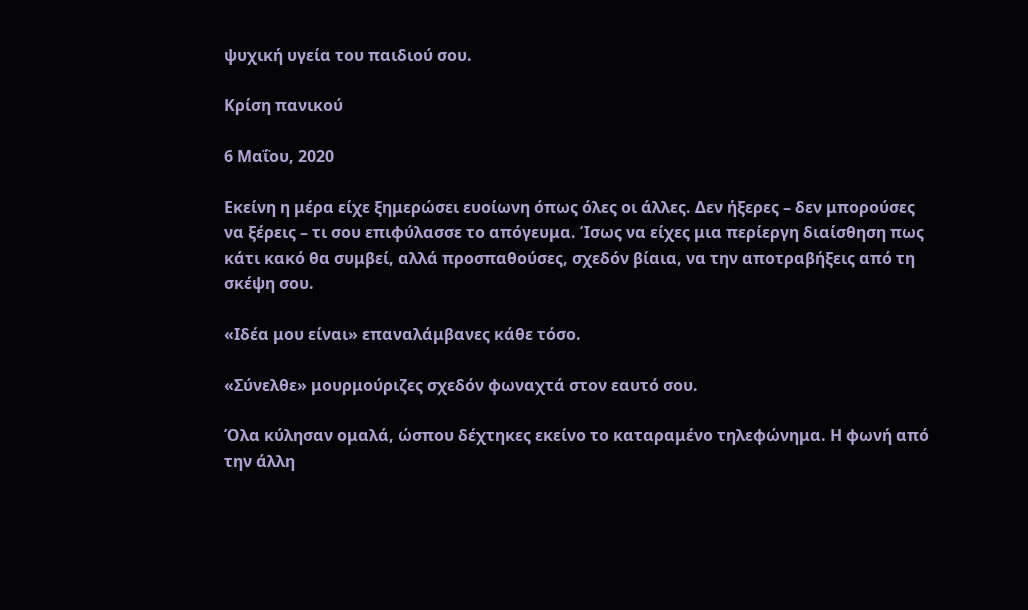ψυχική υγεία του παιδιού σου.

Κρίση πανικού

6 Μαΐου, 2020

Εκείνη η μέρα είχε ξημερώσει ευοίωνη όπως όλες οι άλλες. Δεν ήξερες – δεν μπορούσες να ξέρεις – τι σου επιφύλασσε το απόγευμα. Ίσως να είχες μια περίεργη διαίσθηση πως κάτι κακό θα συμβεί, αλλά προσπαθούσες, σχεδόν βίαια, να την αποτραβήξεις από τη σκέψη σου.

«Ιδέα μου είναι» επαναλάμβανες κάθε τόσο.

«Σύνελθε» μουρμούριζες σχεδόν φωναχτά στον εαυτό σου.

Όλα κύλησαν ομαλά, ώσπου δέχτηκες εκείνο το καταραμένο τηλεφώνημα. Η φωνή από την άλλη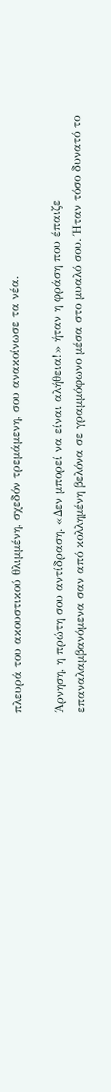πλευρά του ακουστικού θλιμμένη, σχεδόν τρεμάμενη, σου ανακοίνωσε τα νέα.

Άρνηση, η πρώτη σου αντίδραση. «Δεν μπορεί να είναι αλήθεια!» ήταν η φράση που έπαιζε επαναλαμβανόμενα σαν από κολλημένη βελόνα σε γραμμόφωνο μέσα στο μυαλό σου. Ήταν τόσο δυνατό το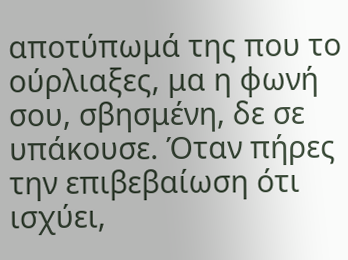αποτύπωμά της που το ούρλιαξες, μα η φωνή σου, σβησμένη, δε σε υπάκουσε. Όταν πήρες την επιβεβαίωση ότι ισχύει,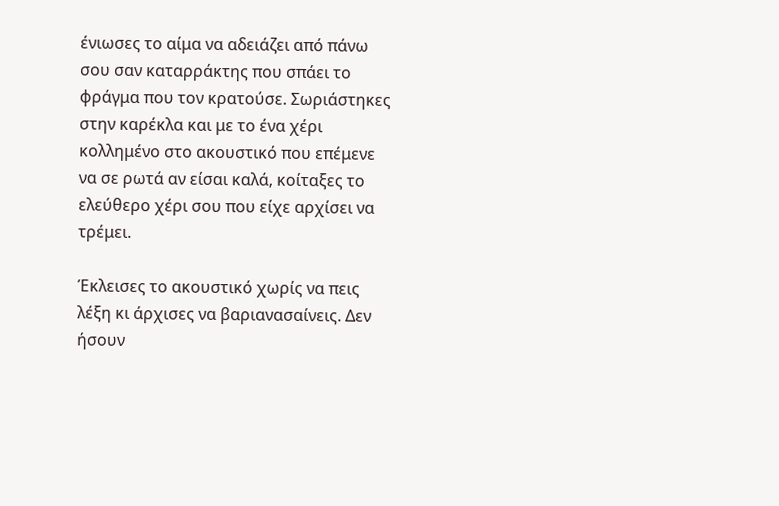ένιωσες το αίμα να αδειάζει από πάνω σου σαν καταρράκτης που σπάει το φράγμα που τον κρατούσε. Σωριάστηκες στην καρέκλα και με το ένα χέρι κολλημένο στο ακουστικό που επέμενε να σε ρωτά αν είσαι καλά, κοίταξες το ελεύθερο χέρι σου που είχε αρχίσει να τρέμει.

Έκλεισες το ακουστικό χωρίς να πεις λέξη κι άρχισες να βαριανασαίνεις. Δεν ήσουν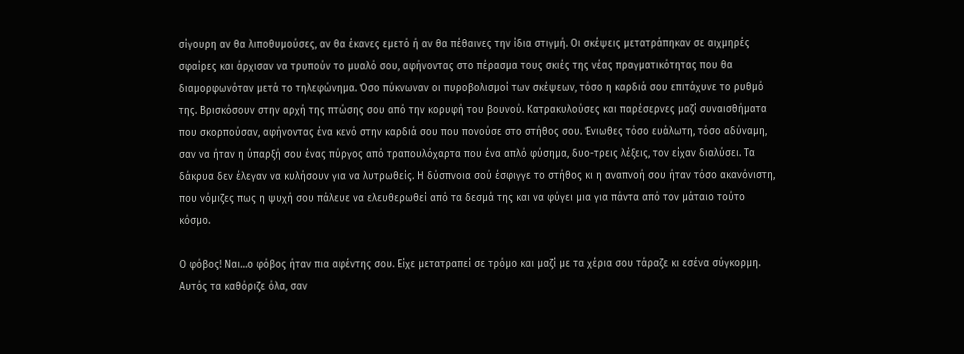σίγουρη αν θα λιποθυμούσες, αν θα έκανες εμετό ή αν θα πέθαινες την ίδια στιγμή. Οι σκέψεις μετατράπηκαν σε αιχμηρές σφαίρες και άρχισαν να τρυπούν το μυαλό σου, αφήνοντας στο πέρασμα τους σκιές της νέας πραγματικότητας που θα διαμορφωνόταν μετά το τηλεφώνημα. Όσο πύκνωναν οι πυροβολισμοί των σκέψεων, τόσο η καρδιά σου επιτάχυνε το ρυθμό της. Βρισκόσουν στην αρχή της πτώσης σου από την κορυφή του βουνού. Κατρακυλούσες και παρέσερνες μαζί συναισθήματα που σκορπούσαν, αφήνοντας ένα κενό στην καρδιά σου που πονούσε στο στήθος σου. Ένιωθες τόσο ευάλωτη, τόσο αδύναμη, σαν να ήταν η ύπαρξή σου ένας πύργος από τραπουλόχαρτα που ένα απλό φύσημα, δυο-τρεις λέξεις, τον είχαν διαλύσει. Τα δάκρυα δεν έλεγαν να κυλήσουν για να λυτρωθείς. Η δύσπνοια σού έσφιγγε το στήθος κι η αναπνοή σου ήταν τόσο ακανόνιστη, που νόμιζες πως η ψυχή σου πάλευε να ελευθερωθεί από τα δεσμά της και να φύγει μια για πάντα από τον μάταιο τούτο κόσμο.

Ο φόβος! Ναι…ο φόβος ήταν πια αφέντης σου. Είχε μετατραπεί σε τρόμο και μαζί με τα χέρια σου τάραζε κι εσένα σύγκορμη. Αυτός τα καθόριζε όλα, σαν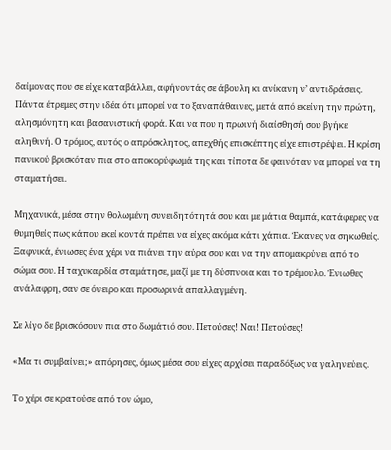δαίμονας που σε είχε καταβάλλει, αφήνοντάς σε άβουλη κι ανίκανη ν’ αντιδράσεις. Πάντα έτρεμες στην ιδέα ότι μπορεί να το ξαναπάθαινες, μετά από εκείνη την πρώτη, αλησμόνητη και βασανιστική φορά. Και να που η πρωινή διαίσθησή σου βγήκε αληθινή. Ο τρόμος, αυτός ο απρόσκλητος, απεχθής επισκέπτης είχε επιστρέψει. Η κρίση πανικού βρισκόταν πια στο αποκορύφωμά της και τίποτα δε φαινόταν να μπορεί να τη σταματήσει.

Μηχανικά, μέσα στην θολωμένη συνειδητότητά σου και με μάτια θαμπά, κατάφερες να θυμηθείς πως κάπου εκεί κοντά πρέπει να είχες ακόμα κάτι χάπια. Έκανες να σηκωθείς. Ξαφνικά, ένιωσες ένα χέρι να πιάνει την αύρα σου και να την απομακρύνει από το σώμα σου. Η ταχυκαρδία σταμάτησε, μαζί με τη δύσπνοια και το τρέμουλο. Ένιωθες ανάλαφρη, σαν σε όνειρο και προσωρινά απαλλαγμένη.

Σε λίγο δε βρισκόσουν πια στο δωμάτιό σου. Πετούσες! Ναι! Πετούσες!

«Μα τι συμβαίνει;» απόρησες, όμως μέσα σου είχες αρχίσει παραδόξως να γαληνεύεις.

Το χέρι σε κρατούσε από τον ώμο,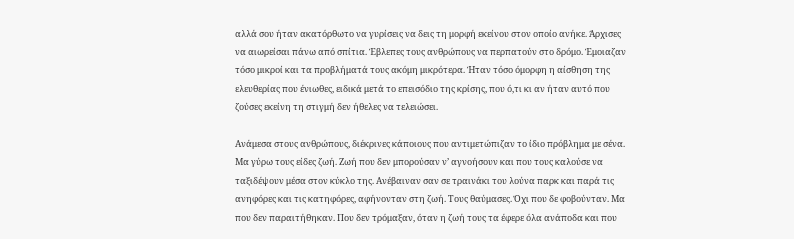αλλά σου ήταν ακατόρθωτο να γυρίσεις να δεις τη μορφή εκείνου στον οποίο ανήκε. Άρχισες να αιωρείσαι πάνω από σπίτια. Έβλεπες τους ανθρώπους να περπατούν στο δρόμο. Έμοιαζαν τόσο μικροί και τα προβλήματά τους ακόμη μικρότερα. Ήταν τόσο όμορφη η αίσθηση της ελευθερίας που ένιωθες, ειδικά μετά το επεισόδιο της κρίσης, που ό,τι κι αν ήταν αυτό που ζούσες εκείνη τη στιγμή δεν ήθελες να τελειώσει.

Ανάμεσα στους ανθρώπους, διέκρινες κάποιους που αντιμετώπιζαν το ίδιο πρόβλημα με σένα. Μα γύρω τους είδες ζωή. Ζωή που δεν μπορούσαν ν’ αγνοήσουν και που τους καλούσε να ταξιδέψουν μέσα στον κύκλο της. Ανέβαιναν σαν σε τραινάκι του λούνα παρκ και παρά τις ανηφόρες και τις κατηφόρες, αφήνονταν στη ζωή. Τους θαύμασες. Όχι που δε φοβούνταν. Μα που δεν παραιτήθηκαν. Που δεν τρόμαξαν, όταν η ζωή τους τα έφερε όλα ανάποδα και που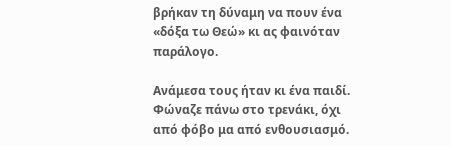βρήκαν τη δύναμη να πουν ένα «δόξα τω Θεώ» κι ας φαινόταν παράλογο.

Ανάμεσα τους ήταν κι ένα παιδί. Φώναζε πάνω στο τρενάκι, όχι από φόβο μα από ενθουσιασμό.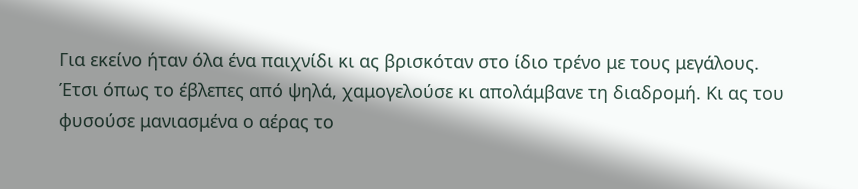Για εκείνο ήταν όλα ένα παιχνίδι κι ας βρισκόταν στο ίδιο τρένο με τους μεγάλους. Έτσι όπως το έβλεπες από ψηλά, χαμογελούσε κι απολάμβανε τη διαδρομή. Κι ας του φυσούσε μανιασμένα ο αέρας το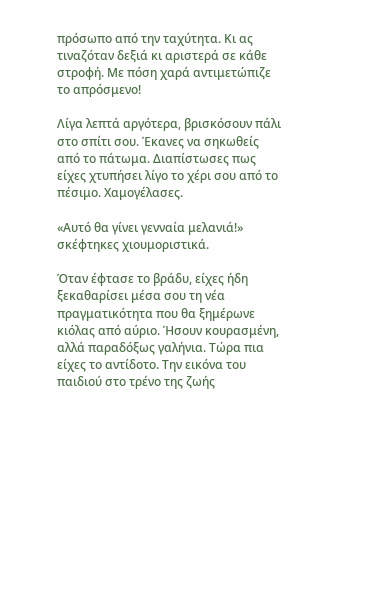πρόσωπο από την ταχύτητα. Κι ας τιναζόταν δεξιά κι αριστερά σε κάθε στροφή. Με πόση χαρά αντιμετώπιζε το απρόσμενο!

Λίγα λεπτά αργότερα, βρισκόσουν πάλι στο σπίτι σου. Έκανες να σηκωθείς από το πάτωμα. Διαπίστωσες πως είχες χτυπήσει λίγο το χέρι σου από το πέσιμο. Χαμογέλασες.

«Αυτό θα γίνει γενναία μελανιά!» σκέφτηκες χιουμοριστικά.

Όταν έφτασε το βράδυ, είχες ήδη ξεκαθαρίσει μέσα σου τη νέα πραγματικότητα που θα ξημέρωνε κιόλας από αύριο. Ήσουν κουρασμένη, αλλά παραδόξως γαλήνια. Τώρα πια είχες το αντίδοτο. Την εικόνα του παιδιού στο τρένο της ζωής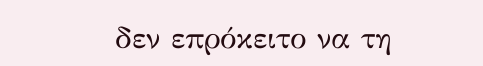δεν επρόκειτο να τη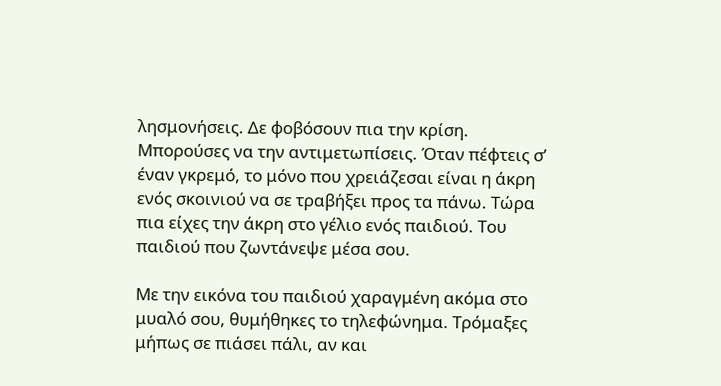λησμονήσεις. Δε φοβόσουν πια την κρίση. Μπορούσες να την αντιμετωπίσεις. Όταν πέφτεις σ’ έναν γκρεμό, το μόνο που χρειάζεσαι είναι η άκρη ενός σκοινιού να σε τραβήξει προς τα πάνω. Τώρα πια είχες την άκρη στο γέλιο ενός παιδιού. Του παιδιού που ζωντάνεψε μέσα σου.

Με την εικόνα του παιδιού χαραγμένη ακόμα στο μυαλό σου, θυμήθηκες το τηλεφώνημα. Τρόμαξες μήπως σε πιάσει πάλι, αν και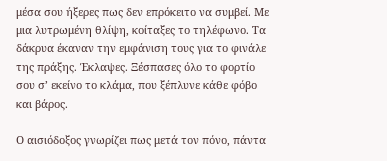μέσα σου ήξερες πως δεν επρόκειτο να συμβεί. Με μια λυτρωμένη θλίψη, κοίταξες το τηλέφωνο. Τα δάκρυα έκαναν την εμφάνιση τους για το φινάλε της πράξης. Έκλαψες. Ξέσπασες όλο το φορτίο σου σ’ εκείνο το κλάμα, που ξέπλυνε κάθε φόβο και βάρος.

Ο αισιόδοξος γνωρίζει πως μετά τον πόνο, πάντα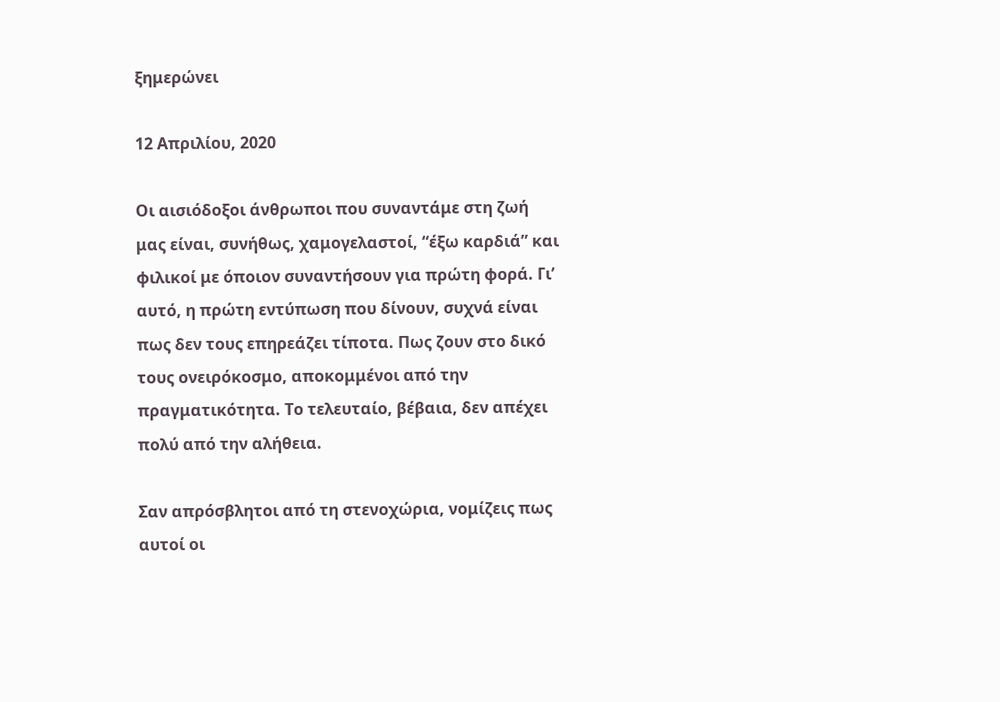ξημερώνει

12 Απριλίου, 2020

Οι αισιόδοξοι άνθρωποι που συναντάμε στη ζωή μας είναι, συνήθως, χαμογελαστοί, “έξω καρδιά” και φιλικοί με όποιον συναντήσουν για πρώτη φορά. Γι’ αυτό, η πρώτη εντύπωση που δίνουν, συχνά είναι πως δεν τους επηρεάζει τίποτα. Πως ζουν στο δικό τους ονειρόκοσμο, αποκομμένοι από την πραγματικότητα. Το τελευταίο, βέβαια, δεν απέχει πολύ από την αλήθεια.

Σαν απρόσβλητοι από τη στενοχώρια, νομίζεις πως αυτοί οι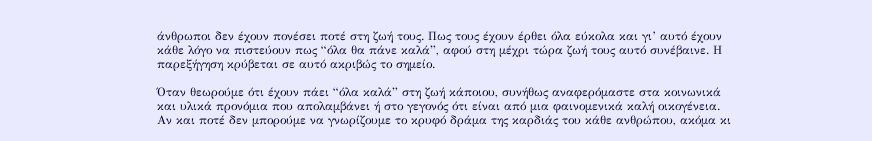άνθρωποι δεν έχουν πονέσει ποτέ στη ζωή τους. Πως τους έχουν έρθει όλα εύκολα και γι’ αυτό έχουν κάθε λόγο να πιστεύουν πως “όλα θα πάνε καλά”, αφού στη μέχρι τώρα ζωή τους αυτό συνέβαινε. Η παρεξήγηση κρύβεται σε αυτό ακριβώς το σημείο.

Όταν θεωρούμε ότι έχουν πάει “όλα καλά” στη ζωή κάποιου, συνήθως αναφερόμαστε στα κοινωνικά και υλικά προνόμια που απολαμβάνει ή στο γεγονός ότι είναι από μια φαινομενικά καλή οικογένεια. Αν και ποτέ δεν μπορούμε να γνωρίζουμε το κρυφό δράμα της καρδιάς του κάθε ανθρώπου, ακόμα κι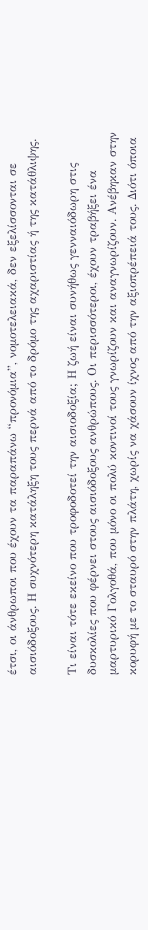έτσι, οι άνθρωποι που έχουν τα παραπάνω “προνόμια”, νομοτελειακά, δεν εξελίσσονται σε αισιόδοξους. Η συχνότερη κατάληξη τους περνά από το δρόμο της αχαριστίας ή της κατάθλιψης.

Τι είναι τότε εκείνο που τροφοδοτεί την αισιοδοξία; Η ζωή είναι συνήθως γενναιόδωρη στις δυσκολίες που φέρνει στους αισιόδοξους ανθρώπους. Οι περισσότεροι, έχουν τραβήξει ένα μαρτυρικό Γολγοθά, που μόνο οι πολύ κοντινοί τους γνωρίζουν και αναγνωρίζουν. Ανέβηκαν στην κορυφή με το σταυρό στην πλάτη, χωρίς να χάσουν ίχνος από την αξιοπρέπειά τους. Διότι όποια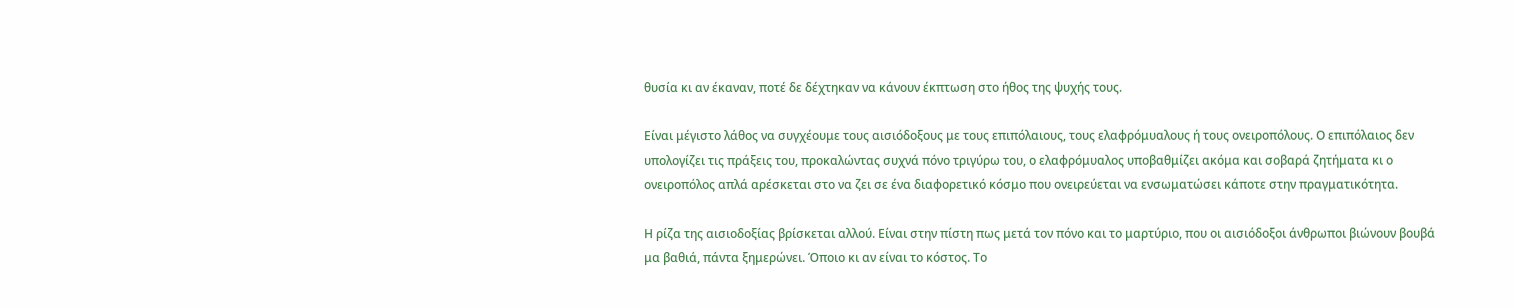θυσία κι αν έκαναν, ποτέ δε δέχτηκαν να κάνουν έκπτωση στο ήθος της ψυχής τους.

Είναι μέγιστο λάθος να συγχέουμε τους αισιόδοξους με τους επιπόλαιους, τους ελαφρόμυαλους ή τους ονειροπόλους. Ο επιπόλαιος δεν υπολογίζει τις πράξεις του, προκαλώντας συχνά πόνο τριγύρω του, ο ελαφρόμυαλος υποβαθμίζει ακόμα και σοβαρά ζητήματα κι ο ονειροπόλος απλά αρέσκεται στο να ζει σε ένα διαφορετικό κόσμο που ονειρεύεται να ενσωματώσει κάποτε στην πραγματικότητα.

Η ρίζα της αισιοδοξίας βρίσκεται αλλού. Είναι στην πίστη πως μετά τον πόνο και το μαρτύριο, που οι αισιόδοξοι άνθρωποι βιώνουν βουβά μα βαθιά, πάντα ξημερώνει. Όποιο κι αν είναι το κόστος. Το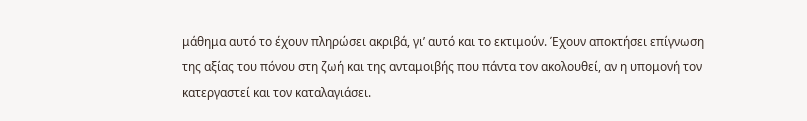μάθημα αυτό το έχουν πληρώσει ακριβά, γι’ αυτό και το εκτιμούν. Έχουν αποκτήσει επίγνωση της αξίας του πόνου στη ζωή και της ανταμοιβής που πάντα τον ακολουθεί, αν η υπομονή τον κατεργαστεί και τον καταλαγιάσει.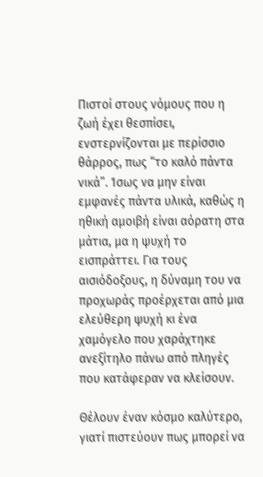Πιστοί στους νόμους που η ζωή έχει θεσπίσει, ενστερνίζονται με περίσσιο θάρρος, πως “το καλό πάντα νικά”. Ίσως να μην είναι εμφανές πάντα υλικά, καθώς η ηθική αμοιβή είναι αόρατη στα μάτια, μα η ψυχή το εισπράττει. Για τους αισιόδοξους, η δύναμη του να προχωράς προέρχεται από μια ελεύθερη ψυχή κι ένα χαμόγελο που χαράχτηκε ανεξίτηλο πάνω από πληγές που κατάφεραν να κλείσουν.

Θέλουν έναν κόσμο καλύτερο, γιατί πιστεύουν πως μπορεί να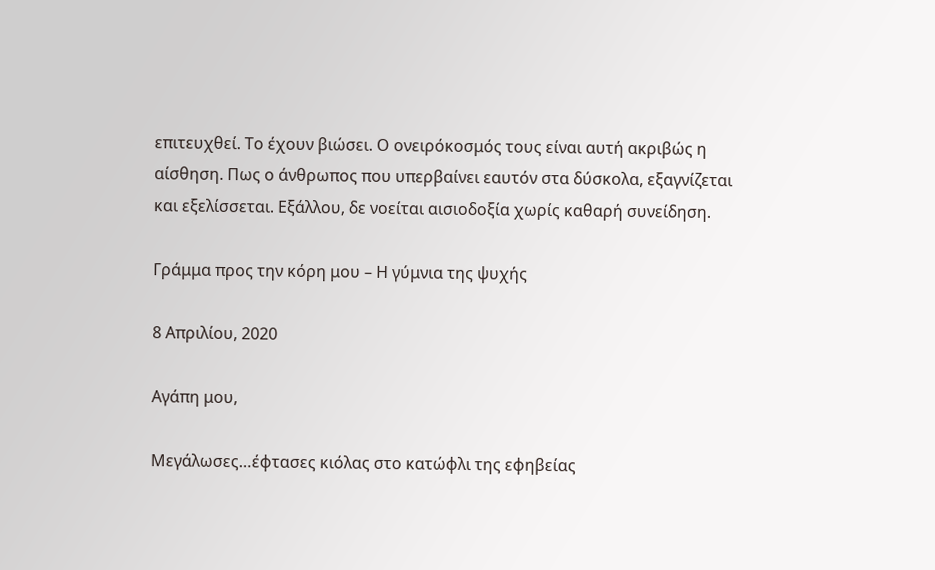επιτευχθεί. Το έχουν βιώσει. Ο ονειρόκοσμός τους είναι αυτή ακριβώς η αίσθηση. Πως ο άνθρωπος που υπερβαίνει εαυτόν στα δύσκολα, εξαγνίζεται και εξελίσσεται. Εξάλλου, δε νοείται αισιοδοξία χωρίς καθαρή συνείδηση.

Γράμμα προς την κόρη μου – Η γύμνια της ψυχής

8 Απριλίου, 2020

Αγάπη μου,

Μεγάλωσες…έφτασες κιόλας στο κατώφλι της εφηβείας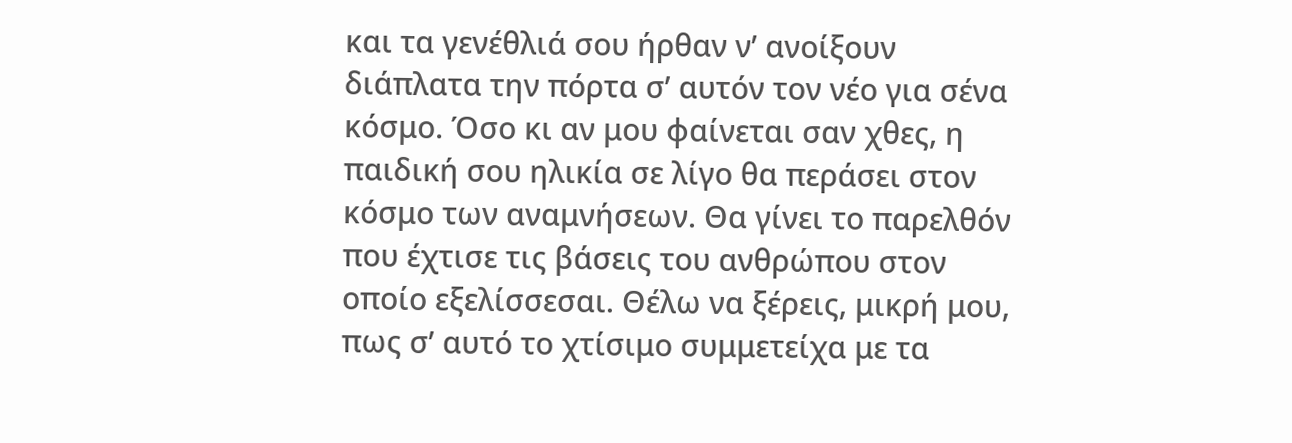και τα γενέθλιά σου ήρθαν ν’ ανοίξουν διάπλατα την πόρτα σ’ αυτόν τον νέο για σένα κόσμο. Όσο κι αν μου φαίνεται σαν χθες, η παιδική σου ηλικία σε λίγο θα περάσει στον κόσμο των αναμνήσεων. Θα γίνει το παρελθόν που έχτισε τις βάσεις του ανθρώπου στον οποίο εξελίσσεσαι. Θέλω να ξέρεις, μικρή μου, πως σ’ αυτό το χτίσιμο συμμετείχα με τα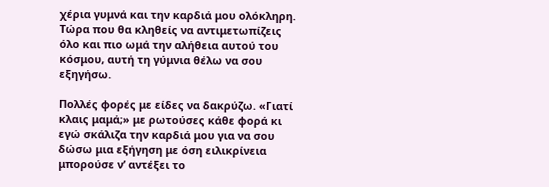χέρια γυμνά και την καρδιά μου ολόκληρη. Τώρα που θα κληθείς να αντιμετωπίζεις όλο και πιο ωμά την αλήθεια αυτού του κόσμου, αυτή τη γύμνια θέλω να σου εξηγήσω.

Πολλές φορές με είδες να δακρύζω. «Γιατί κλαις μαμά;» με ρωτούσες κάθε φορά κι εγώ σκάλιζα την καρδιά μου για να σου δώσω μια εξήγηση με όση ειλικρίνεια μπορούσε ν’ αντέξει το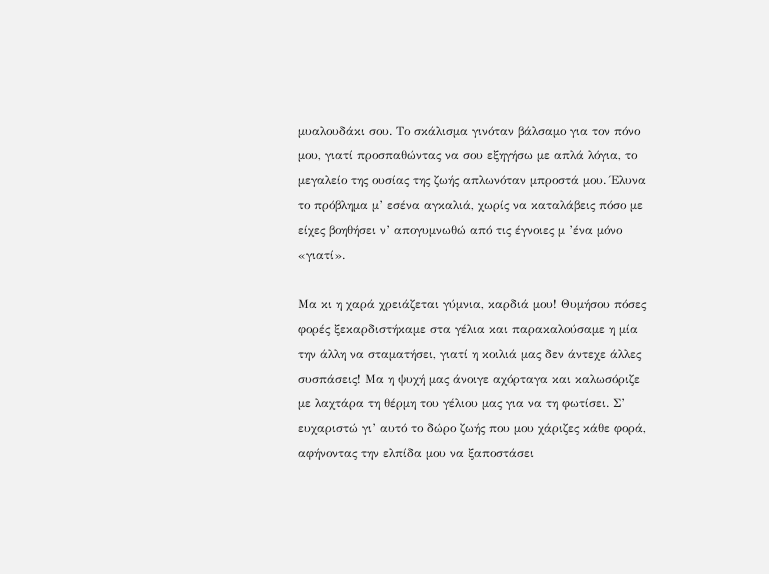μυαλουδάκι σου. Το σκάλισμα γινόταν βάλσαμο για τον πόνο μου, γιατί προσπαθώντας να σου εξηγήσω με απλά λόγια, το μεγαλείο της ουσίας της ζωής απλωνόταν μπροστά μου. Έλυνα το πρόβλημα μ’ εσένα αγκαλιά, χωρίς να καταλάβεις πόσο με είχες βοηθήσει ν’ απογυμνωθώ από τις έγνοιες μ ’ένα μόνο «γιατί».

Μα κι η χαρά χρειάζεται γύμνια, καρδιά μου! Θυμήσου πόσες φορές ξεκαρδιστήκαμε στα γέλια και παρακαλούσαμε η μία την άλλη να σταματήσει, γιατί η κοιλιά μας δεν άντεχε άλλες συσπάσεις! Μα η ψυχή μας άνοιγε αχόρταγα και καλωσόριζε με λαχτάρα τη θέρμη του γέλιου μας για να τη φωτίσει. Σ’ ευχαριστώ γι’ αυτό το δώρο ζωής που μου χάριζες κάθε φορά, αφήνοντας την ελπίδα μου να ξαποστάσει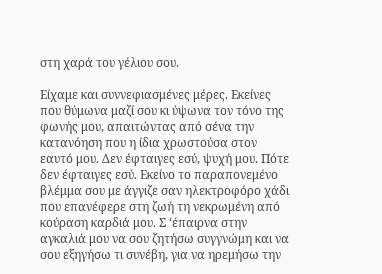στη χαρά του γέλιου σου.

Είχαμε και συννεφιασμένες μέρες. Εκείνες που θύμωνα μαζί σου κι ύψωνα τον τόνο της φωνής μου, απαιτώντας από σένα την κατανόηση που η ίδια χρωστούσα στον εαυτό μου. Δεν έφταιγες εσύ, ψυχή μου. Πότε δεν έφταιγες εσύ. Εκείνο το παραπονεμένο βλέμμα σου με άγγιζε σαν ηλεκτροφόρο χάδι που επανέφερε στη ζωή τη νεκρωμένη από κούραση καρδιά μου. Σ ‘έπαιρνα στην αγκαλιά μου να σου ζητήσω συγγνώμη και να σου εξηγήσω τι συνέβη, για να ηρεμήσω την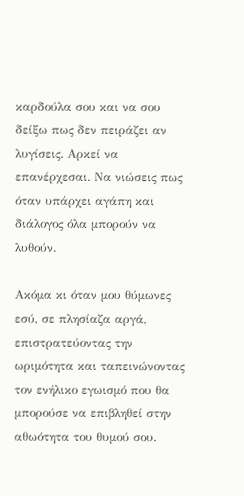καρδούλα σου και να σου δείξω πως δεν πειράζει αν λυγίσεις. Αρκεί να επανέρχεσαι. Να νιώσεις πως όταν υπάρχει αγάπη και διάλογος όλα μπορούν να λυθούν.

Ακόμα κι όταν μου θύμωνες εσύ, σε πλησίαζα αργά, επιστρατεύοντας την ωριμότητα και ταπεινώνοντας τον ενήλικο εγωισμό που θα μπορούσε να επιβληθεί στην αθωότητα του θυμού σου.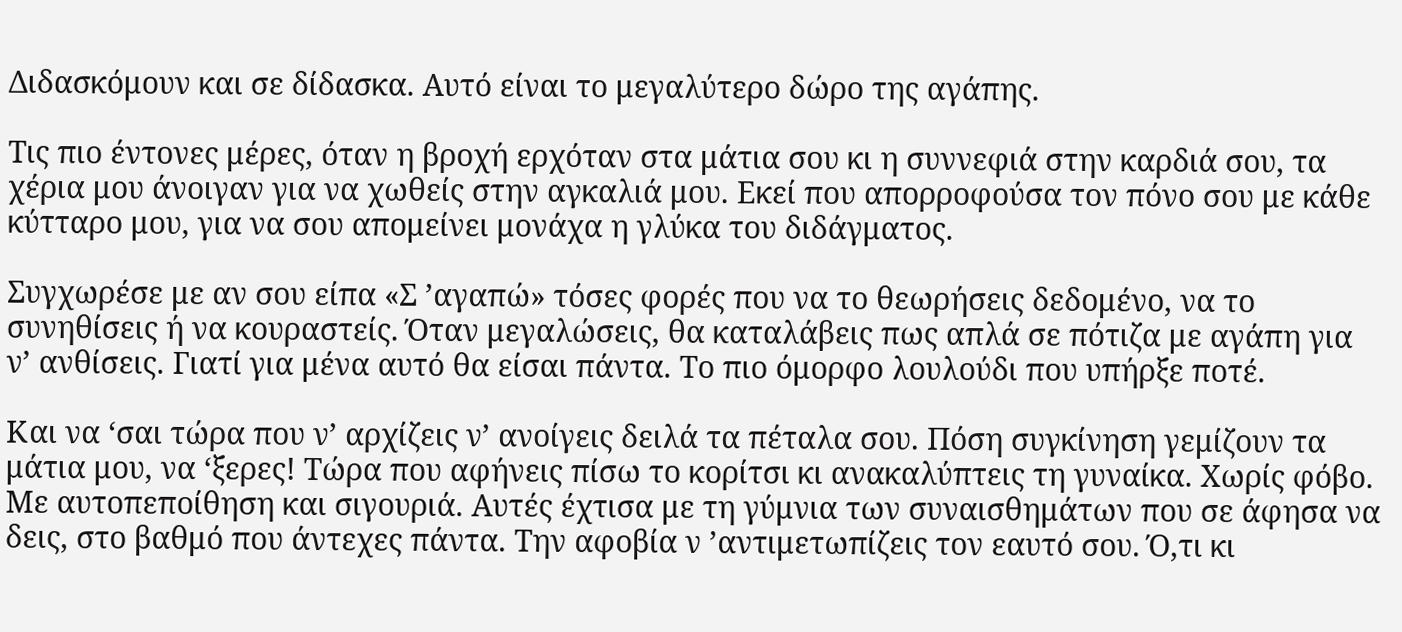Διδασκόμουν και σε δίδασκα. Αυτό είναι το μεγαλύτερο δώρο της αγάπης.

Τις πιο έντονες μέρες, όταν η βροχή ερχόταν στα μάτια σου κι η συννεφιά στην καρδιά σου, τα χέρια μου άνοιγαν για να χωθείς στην αγκαλιά μου. Εκεί που απορροφούσα τον πόνο σου με κάθε κύτταρο μου, για να σου απομείνει μονάχα η γλύκα του διδάγματος.

Συγχωρέσε με αν σου είπα «Σ ’αγαπώ» τόσες φορές που να το θεωρήσεις δεδομένο, να το συνηθίσεις ή να κουραστείς. Όταν μεγαλώσεις, θα καταλάβεις πως απλά σε πότιζα με αγάπη για ν’ ανθίσεις. Γιατί για μένα αυτό θα είσαι πάντα. Το πιο όμορφο λουλούδι που υπήρξε ποτέ.

Και να ‘σαι τώρα που ν’ αρχίζεις ν’ ανοίγεις δειλά τα πέταλα σου. Πόση συγκίνηση γεμίζουν τα μάτια μου, να ‘ξερες! Τώρα που αφήνεις πίσω το κορίτσι κι ανακαλύπτεις τη γυναίκα. Χωρίς φόβο. Με αυτοπεποίθηση και σιγουριά. Αυτές έχτισα με τη γύμνια των συναισθημάτων που σε άφησα να δεις, στο βαθμό που άντεχες πάντα. Την αφοβία ν ’αντιμετωπίζεις τον εαυτό σου. Ό,τι κι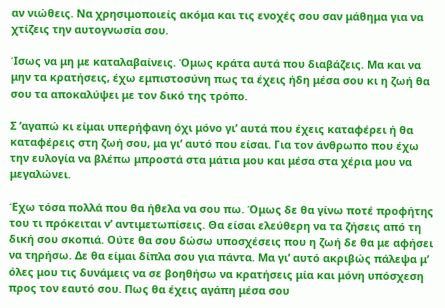αν νιώθεις. Να χρησιμοποιείς ακόμα και τις ενοχές σου σαν μάθημα για να χτίζεις την αυτογνωσία σου.

Ίσως να μη με καταλαβαίνεις. Όμως κράτα αυτά που διαβάζεις. Μα και να μην τα κρατήσεις, έχω εμπιστοσύνη πως τα έχεις ήδη μέσα σου κι η ζωή θα σου τα αποκαλύψει με τον δικό της τρόπο.

Σ ’αγαπώ κι είμαι υπερήφανη όχι μόνο γι’ αυτά που έχεις καταφέρει ή θα καταφέρεις στη ζωή σου, μα γι’ αυτό που είσαι. Για τον άνθρωπο που έχω την ευλογία να βλέπω μπροστά στα μάτια μου και μέσα στα χέρια μου να μεγαλώνει.

Έχω τόσα πολλά που θα ήθελα να σου πω. Όμως δε θα γίνω ποτέ προφήτης του τι πρόκειται ν’ αντιμετωπίσεις. Θα είσαι ελεύθερη να τα ζήσεις από τη δική σου σκοπιά. Ούτε θα σου δώσω υποσχέσεις που η ζωή δε θα με αφήσει να τηρήσω. Δε θα είμαι δίπλα σου για πάντα. Μα γι’ αυτό ακριβώς πάλεψα μ’ όλες μου τις δυνάμεις να σε βοηθήσω να κρατήσεις μία και μόνη υπόσχεση προς τον εαυτό σου. Πως θα έχεις αγάπη μέσα σου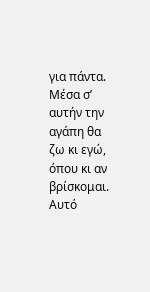για πάντα. Μέσα σ’ αυτήν την αγάπη θα ζω κι εγώ, όπου κι αν βρίσκομαι. Αυτό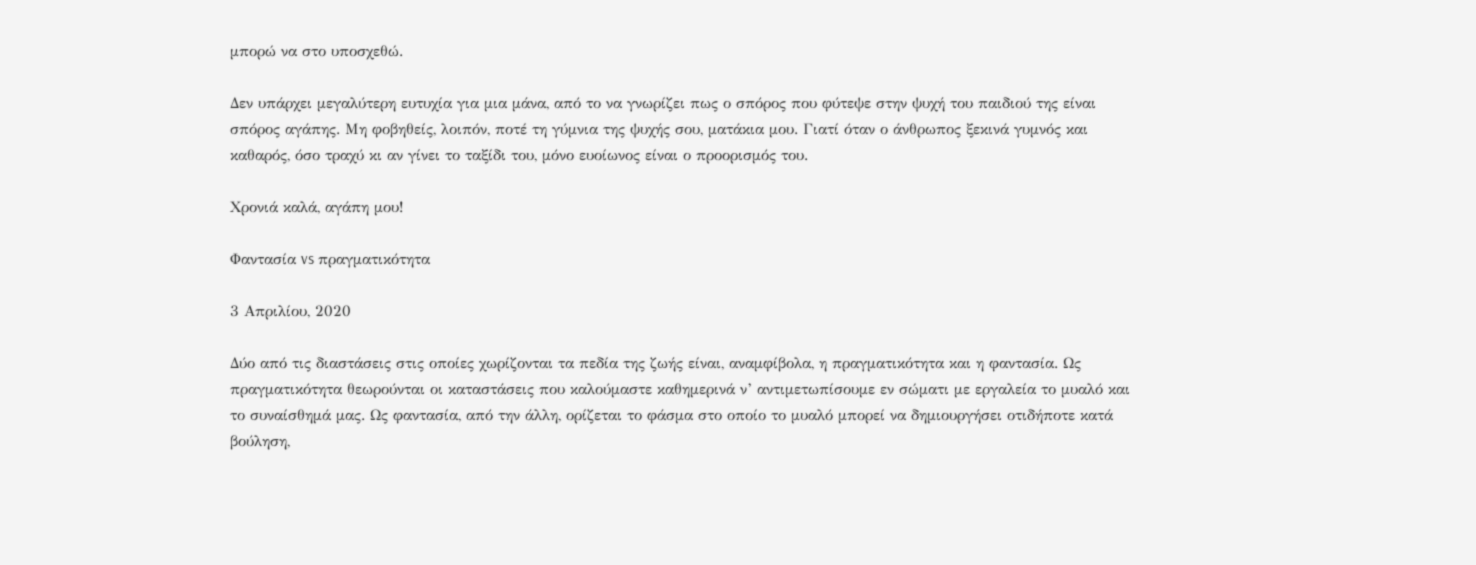μπορώ να στο υποσχεθώ.

Δεν υπάρχει μεγαλύτερη ευτυχία για μια μάνα, από το να γνωρίζει πως ο σπόρος που φύτεψε στην ψυχή του παιδιού της είναι σπόρος αγάπης. Μη φοβηθείς, λοιπόν, ποτέ τη γύμνια της ψυχής σου, ματάκια μου. Γιατί όταν ο άνθρωπος ξεκινά γυμνός και καθαρός, όσο τραχύ κι αν γίνει το ταξίδι του, μόνο ευοίωνος είναι ο προορισμός του.

Χρονιά καλά, αγάπη μου!

Φαντασία vs πραγματικότητα

3 Απριλίου, 2020

Δύο από τις διαστάσεις στις οποίες χωρίζονται τα πεδία της ζωής είναι, αναμφίβολα, η πραγματικότητα και η φαντασία. Ως πραγματικότητα θεωρούνται οι καταστάσεις που καλούμαστε καθημερινά ν’ αντιμετωπίσουμε εν σώματι με εργαλεία το μυαλό και το συναίσθημά μας. Ως φαντασία, από την άλλη, ορίζεται το φάσμα στο οποίο το μυαλό μπορεί να δημιουργήσει οτιδήποτε κατά βούληση,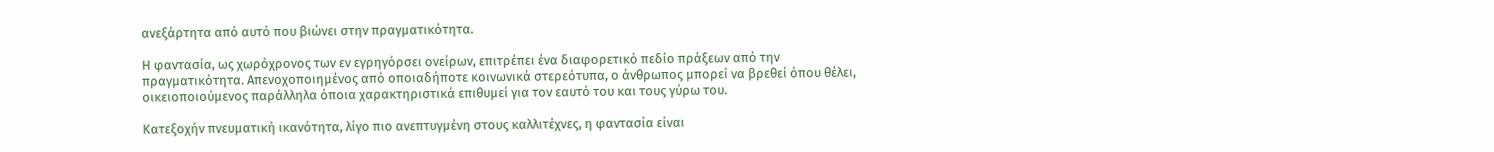ανεξάρτητα από αυτό που βιώνει στην πραγματικότητα.

Η φαντασία, ως χωρόχρονος των εν εγρηγόρσει ονείρων, επιτρέπει ένα διαφορετικό πεδίο πράξεων από την πραγματικότητα. Απενοχοποιημένος από οποιαδήποτε κοινωνικά στερεότυπα, ο άνθρωπος μπορεί να βρεθεί όπου θέλει, οικειοποιούμενος παράλληλα όποια χαρακτηριστικά επιθυμεί για τον εαυτό του και τους γύρω του.

Κατεξοχήν πνευματική ικανότητα, λίγο πιο ανεπτυγμένη στους καλλιτέχνες, η φαντασία είναι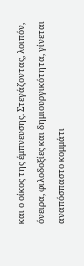και ο οίκος της έμπνευσης. Στεγάζοντας, λοιπόν, όνειρα, φιλοδοξίες και δημιουργικότητα, γίνεται αναπόσπαστο κομμάτι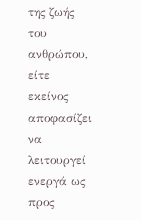της ζωής του ανθρώπου, είτε εκείνος αποφασίζει να λειτουργεί ενεργά ως προς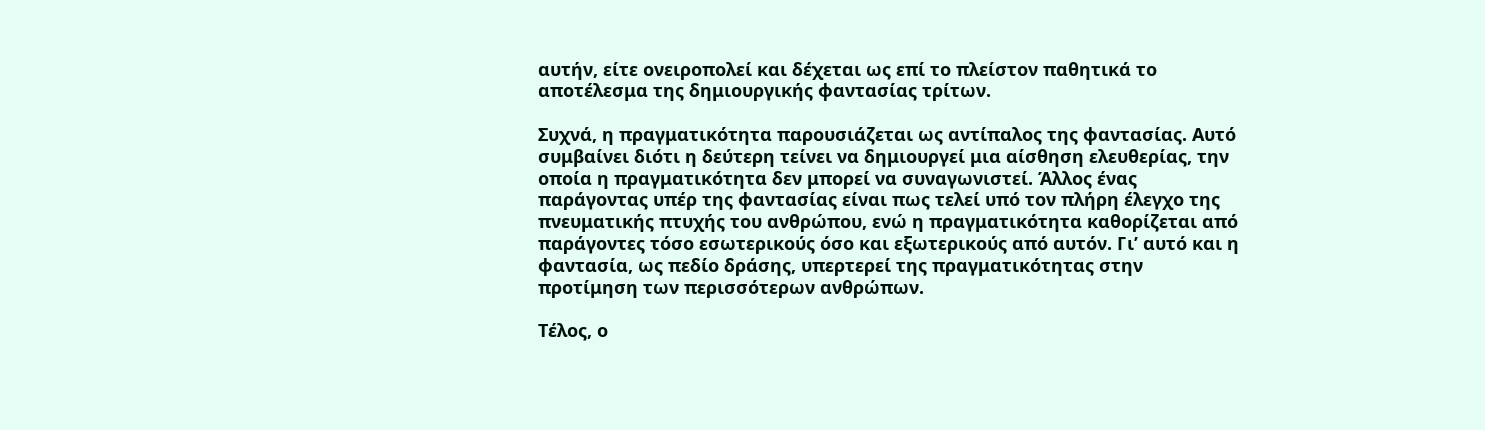αυτήν, είτε ονειροπολεί και δέχεται ως επί το πλείστον παθητικά το αποτέλεσμα της δημιουργικής φαντασίας τρίτων.

Συχνά, η πραγματικότητα παρουσιάζεται ως αντίπαλος της φαντασίας. Αυτό συμβαίνει διότι η δεύτερη τείνει να δημιουργεί μια αίσθηση ελευθερίας, την οποία η πραγματικότητα δεν μπορεί να συναγωνιστεί. Άλλος ένας παράγοντας υπέρ της φαντασίας είναι πως τελεί υπό τον πλήρη έλεγχο της πνευματικής πτυχής του ανθρώπου, ενώ η πραγματικότητα καθορίζεται από παράγοντες τόσο εσωτερικούς όσο και εξωτερικούς από αυτόν. Γι’ αυτό και η φαντασία, ως πεδίο δράσης, υπερτερεί της πραγματικότητας στην προτίμηση των περισσότερων ανθρώπων.

Τέλος, ο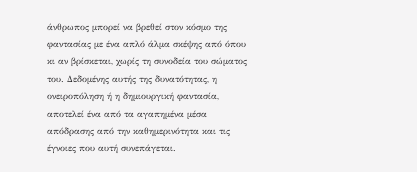άνθρωπος μπορεί να βρεθεί στον κόσμο της φαντασίας με ένα απλό άλμα σκέψης από όπου κι αν βρίσκεται, χωρίς τη συνοδεία του σώματος του. Δεδομένης αυτής της δυνατότητας, η ονειροπόληση ή η δημιουργική φαντασία, αποτελεί ένα από τα αγαπημένα μέσα απόδρασης από την καθημερινότητα και τις έγνοιες που αυτή συνεπάγεται.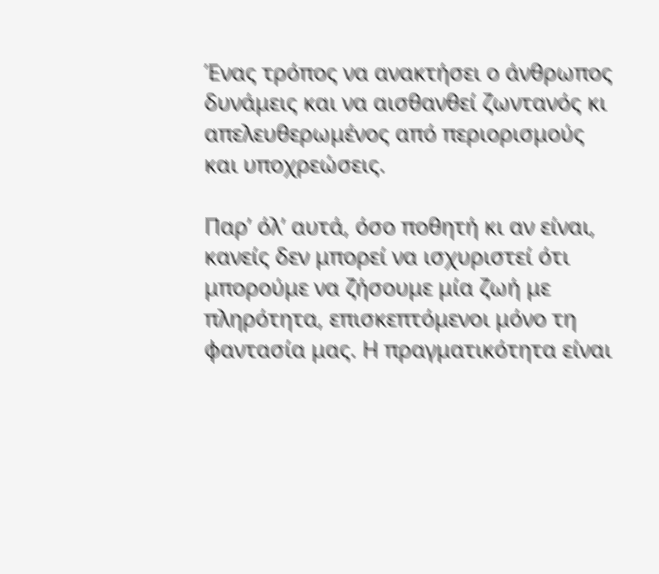Ένας τρόπος να ανακτήσει ο άνθρωπος δυνάμεις και να αισθανθεί ζωντανός κι απελευθερωμένος από περιορισμούς και υποχρεώσεις.

Παρ’ όλ’ αυτά, όσο ποθητή κι αν είναι, κανείς δεν μπορεί να ισχυριστεί ότι μπορούμε να ζήσουμε μία ζωή με πληρότητα, επισκεπτόμενοι μόνο τη φαντασία μας. Η πραγματικότητα είναι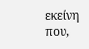εκείνη που,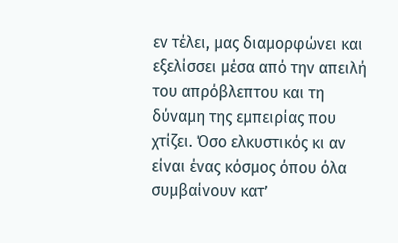εν τέλει, μας διαμορφώνει και εξελίσσει μέσα από την απειλή του απρόβλεπτου και τη δύναμη της εμπειρίας που χτίζει. Όσο ελκυστικός κι αν είναι ένας κόσμος όπου όλα συμβαίνουν κατ’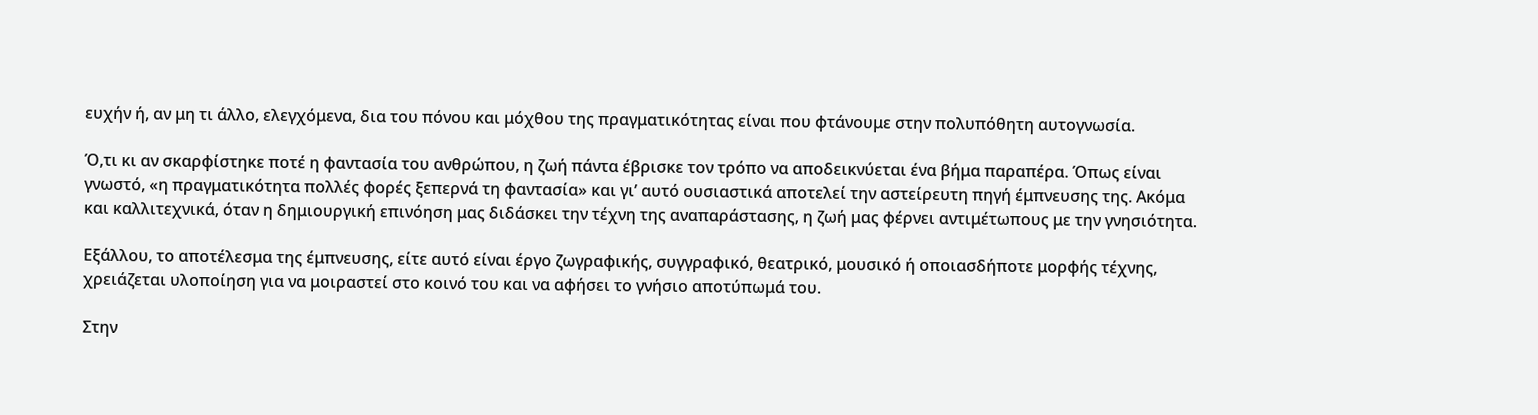ευχήν ή, αν μη τι άλλο, ελεγχόμενα, δια του πόνου και μόχθου της πραγματικότητας είναι που φτάνουμε στην πολυπόθητη αυτογνωσία.

Ό,τι κι αν σκαρφίστηκε ποτέ η φαντασία του ανθρώπου, η ζωή πάντα έβρισκε τον τρόπο να αποδεικνύεται ένα βήμα παραπέρα. Όπως είναι γνωστό, «η πραγματικότητα πολλές φορές ξεπερνά τη φαντασία» και γι’ αυτό ουσιαστικά αποτελεί την αστείρευτη πηγή έμπνευσης της. Ακόμα και καλλιτεχνικά, όταν η δημιουργική επινόηση μας διδάσκει την τέχνη της αναπαράστασης, η ζωή μας φέρνει αντιμέτωπους με την γνησιότητα.

Εξάλλου, το αποτέλεσμα της έμπνευσης, είτε αυτό είναι έργο ζωγραφικής, συγγραφικό, θεατρικό, μουσικό ή οποιασδήποτε μορφής τέχνης, χρειάζεται υλοποίηση για να μοιραστεί στο κοινό του και να αφήσει το γνήσιο αποτύπωμά του.

Στην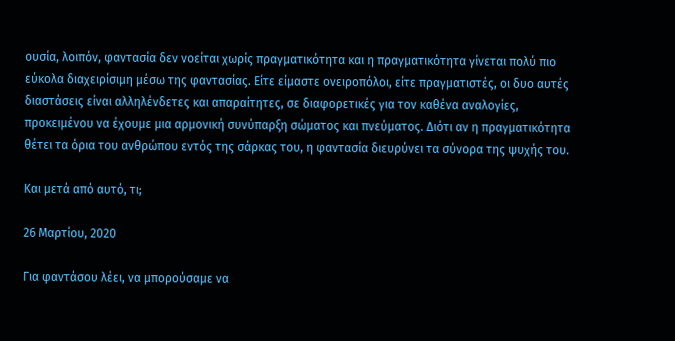ουσία, λοιπόν, φαντασία δεν νοείται χωρίς πραγματικότητα και η πραγματικότητα γίνεται πολύ πιο εύκολα διαχειρίσιμη μέσω της φαντασίας. Είτε είμαστε ονειροπόλοι, είτε πραγματιστές, οι δυο αυτές διαστάσεις είναι αλληλένδετες και απαραίτητες, σε διαφορετικές για τον καθένα αναλογίες, προκειμένου να έχουμε μια αρμονική συνύπαρξη σώματος και πνεύματος. Διότι αν η πραγματικότητα θέτει τα όρια του ανθρώπου εντός της σάρκας του, η φαντασία διευρύνει τα σύνορα της ψυχής του.

Και μετά από αυτό, τι;

26 Μαρτίου, 2020

Για φαντάσου λέει, να μπορούσαμε να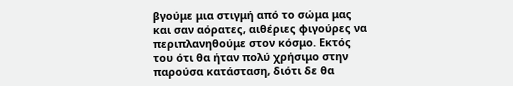βγούμε μια στιγμή από το σώμα μας και σαν αόρατες, αιθέριες φιγούρες να περιπλανηθούμε στον κόσμο. Εκτός του ότι θα ήταν πολύ χρήσιμο στην παρούσα κατάσταση, διότι δε θα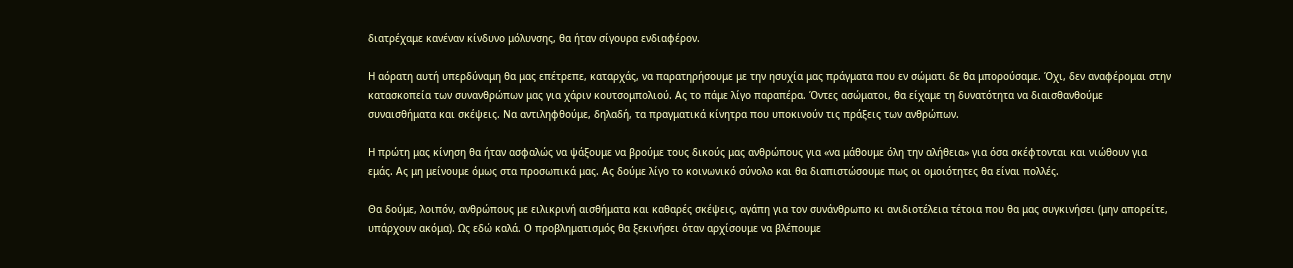διατρέχαμε κανέναν κίνδυνο μόλυνσης, θα ήταν σίγουρα ενδιαφέρον.

Η αόρατη αυτή υπερδύναμη θα μας επέτρεπε, καταρχάς, να παρατηρήσουμε με την ησυχία μας πράγματα που εν σώματι δε θα μπορούσαμε. Όχι, δεν αναφέρομαι στην κατασκοπεία των συνανθρώπων μας για χάριν κουτσομπολιού. Ας το πάμε λίγο παραπέρα. Όντες ασώματοι, θα είχαμε τη δυνατότητα να διαισθανθούμε συναισθήματα και σκέψεις. Να αντιληφθούμε, δηλαδή, τα πραγματικά κίνητρα που υποκινούν τις πράξεις των ανθρώπων.

Η πρώτη μας κίνηση θα ήταν ασφαλώς να ψάξουμε να βρούμε τους δικούς μας ανθρώπους για «να μάθουμε όλη την αλήθεια» για όσα σκέφτονται και νιώθουν για εμάς. Ας μη μείνουμε όμως στα προσωπικά μας. Ας δούμε λίγο το κοινωνικό σύνολο και θα διαπιστώσουμε πως οι ομοιότητες θα είναι πολλές.

Θα δούμε, λοιπόν, ανθρώπους με ειλικρινή αισθήματα και καθαρές σκέψεις, αγάπη για τον συνάνθρωπο κι ανιδιοτέλεια τέτοια που θα μας συγκινήσει (μην απορείτε, υπάρχουν ακόμα). Ως εδώ καλά. Ο προβληματισμός θα ξεκινήσει όταν αρχίσουμε να βλέπουμε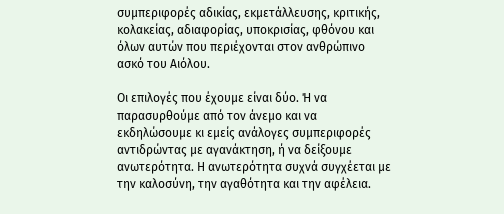συμπεριφορές αδικίας, εκμετάλλευσης, κριτικής, κολακείας, αδιαφορίας, υποκρισίας, φθόνου και όλων αυτών που περιέχονται στον ανθρώπινο ασκό του Αιόλου.

Οι επιλογές που έχουμε είναι δύο. Ή να παρασυρθούμε από τον άνεμο και να εκδηλώσουμε κι εμείς ανάλογες συμπεριφορές αντιδρώντας με αγανάκτηση, ή να δείξουμε ανωτερότητα. Η ανωτερότητα συχνά συγχέεται με την καλοσύνη, την αγαθότητα και την αφέλεια.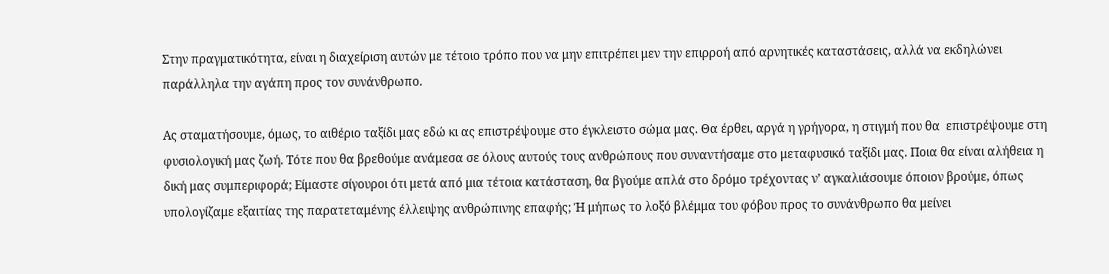Στην πραγματικότητα, είναι η διαχείριση αυτών με τέτοιο τρόπο που να μην επιτρέπει μεν την επιρροή από αρνητικές καταστάσεις, αλλά να εκδηλώνει παράλληλα την αγάπη προς τον συνάνθρωπο.

Ας σταματήσουμε, όμως, το αιθέριο ταξίδι μας εδώ κι ας επιστρέψουμε στο έγκλειστο σώμα μας. Θα έρθει, αργά η γρήγορα, η στιγμή που θα  επιστρέψουμε στη φυσιολογική μας ζωή. Τότε που θα βρεθούμε ανάμεσα σε όλους αυτούς τους ανθρώπους που συναντήσαμε στο μεταφυσικό ταξίδι μας. Ποια θα είναι αλήθεια η δική μας συμπεριφορά; Είμαστε σίγουροι ότι μετά από μια τέτοια κατάσταση, θα βγούμε απλά στο δρόμο τρέχοντας ν’ αγκαλιάσουμε όποιον βρούμε, όπως υπολογίζαμε εξαιτίας της παρατεταμένης έλλειψης ανθρώπινης επαφής; Ή μήπως το λοξό βλέμμα του φόβου προς το συνάνθρωπο θα μείνει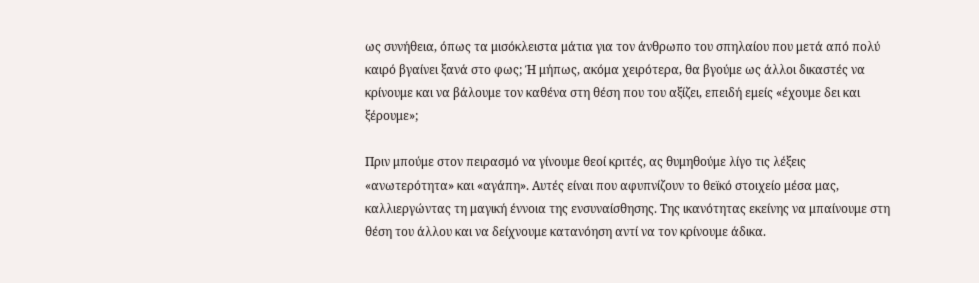ως συνήθεια, όπως τα μισόκλειστα μάτια για τον άνθρωπο του σπηλαίου που μετά από πολύ καιρό βγαίνει ξανά στο φως; Ή μήπως, ακόμα χειρότερα, θα βγούμε ως άλλοι δικαστές να κρίνουμε και να βάλουμε τον καθένα στη θέση που του αξίζει, επειδή εμείς «έχουμε δει και ξέρουμε»;

Πριν μπούμε στον πειρασμό να γίνουμε θεοί κριτές, ας θυμηθούμε λίγο τις λέξεις «ανωτερότητα» και «αγάπη». Αυτές είναι που αφυπνίζουν το θεϊκό στοιχείο μέσα μας, καλλιεργώντας τη μαγική έννοια της ενσυναίσθησης. Της ικανότητας εκείνης να μπαίνουμε στη θέση του άλλου και να δείχνουμε κατανόηση αντί να τον κρίνουμε άδικα.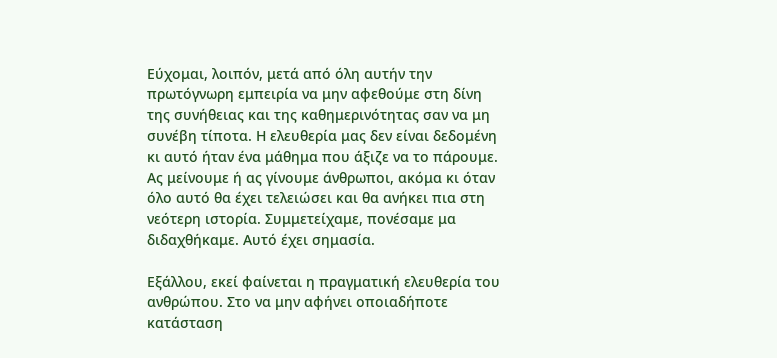Εύχομαι, λοιπόν, μετά από όλη αυτήν την πρωτόγνωρη εμπειρία να μην αφεθούμε στη δίνη της συνήθειας και της καθημερινότητας σαν να μη συνέβη τίποτα. Η ελευθερία μας δεν είναι δεδομένη κι αυτό ήταν ένα μάθημα που άξιζε να το πάρουμε. Ας μείνουμε ή ας γίνουμε άνθρωποι, ακόμα κι όταν όλο αυτό θα έχει τελειώσει και θα ανήκει πια στη νεότερη ιστορία. Συμμετείχαμε, πονέσαμε μα διδαχθήκαμε. Αυτό έχει σημασία.

Εξάλλου, εκεί φαίνεται η πραγματική ελευθερία του ανθρώπου. Στο να μην αφήνει οποιαδήποτε κατάσταση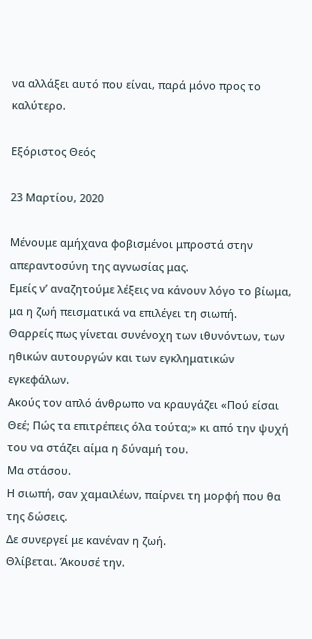να αλλάξει αυτό που είναι, παρά μόνο προς το καλύτερο.

Εξόριστος Θεός

23 Μαρτίου, 2020

Μένουμε αμήχανα φοβισμένοι μπροστά στην απεραντοσύνη της αγνωσίας μας.
Εμείς ν’ αναζητούμε λέξεις να κάνουν λόγο το βίωμα, μα η ζωή πεισματικά να επιλέγει τη σιωπή.
Θαρρείς πως γίνεται συνένοχη των ιθυνόντων, των ηθικών αυτουργών και των εγκληματικών εγκεφάλων.
Ακούς τον απλό άνθρωπο να κραυγάζει «Πού είσαι Θεέ; Πώς τα επιτρέπεις όλα τούτα;» κι από την ψυχή του να στάζει αίμα η δύναμή του.
Μα στάσου.
Η σιωπή, σαν χαμαιλέων, παίρνει τη μορφή που θα της δώσεις.
Δε συνεργεί με κανέναν η ζωή.
Θλίβεται. Άκουσέ την.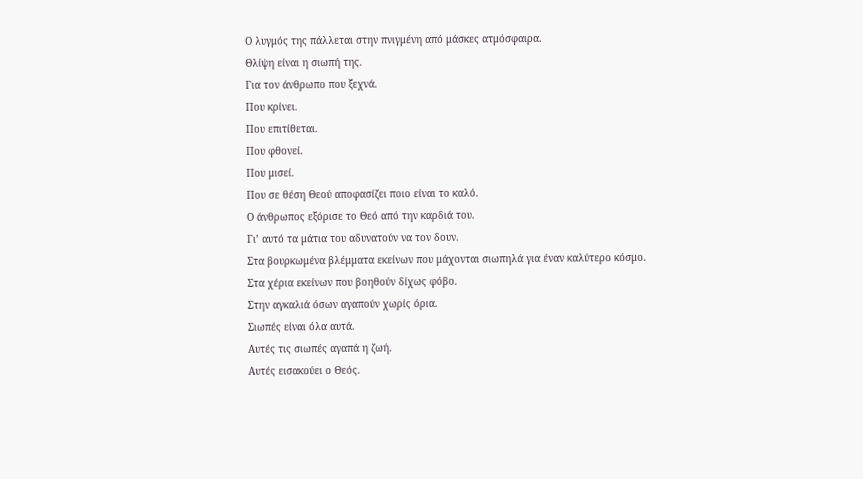Ο λυγμός της πάλλεται στην πνιγμένη από μάσκες ατμόσφαιρα.
Θλίψη είναι η σιωπή της.
Για τον άνθρωπο που ξεχνά.
Που κρίνει.
Που επιτίθεται.
Που φθονεί.
Που μισεί.
Που σε θέση Θεού αποφασίζει ποιο είναι το καλό.
Ο άνθρωπος εξόρισε το Θεό από την καρδιά του.
Γι’ αυτό τα μάτια του αδυνατούν να τον δουν.
Στα βουρκωμένα βλέμματα εκείνων που μάχονται σιωπηλά για έναν καλύτερο κόσμο.
Στα χέρια εκείνων που βοηθούν δίχως φόβο.
Στην αγκαλιά όσων αγαπούν χωρίς όρια.
Σιωπές είναι όλα αυτά.
Αυτές τις σιωπές αγαπά η ζωή.
Αυτές εισακούει ο Θεός.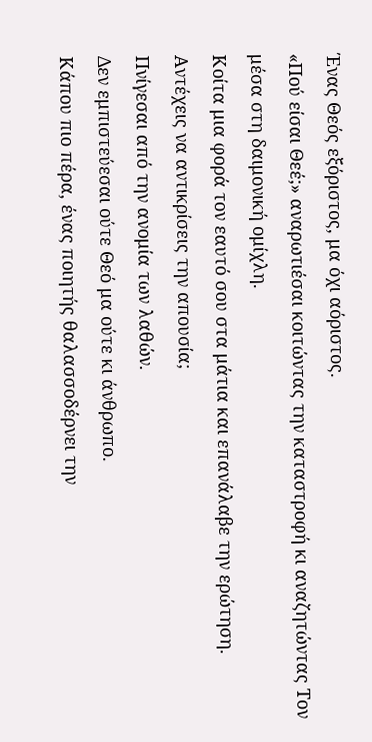Ένας Θεός εξόριστος, μα όχι αόριστος.
«Πού είσαι Θεέ;» αναρωτιέσαι κοιτώντας την καταστροφή κι αναζητώντας Τον μέσα στη δαιμονική ομίχλη.
Κοίτα μια φορά τον εαυτό σου στα μάτια και επανάλαβε την ερώτηση.
Αντέχεις να αντικρίσεις την απουσία;
Πνίγεσαι από την ανομία των λαθών.
Δεν εμπιστεύεσαι ούτε Θεό μα ούτε κι άνθρωπο.
Κάπου πιο πέρα, ένας ποιητής θαλασσοδέρνει την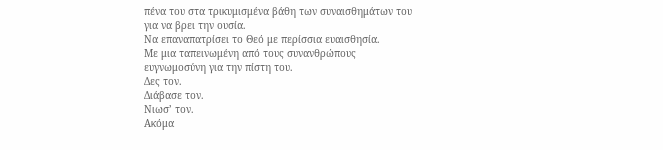πένα του στα τρικυμισμένα βάθη των συναισθημάτων του για να βρει την ουσία.
Να επαναπατρίσει το Θεό με περίσσια ευαισθησία.
Με μια ταπεινωμένη από τους συνανθρώπους ευγνωμοσύνη για την πίστη του.
Δες τον.
Διάβασε τον.
Νιωσ’ τον.
Ακόμα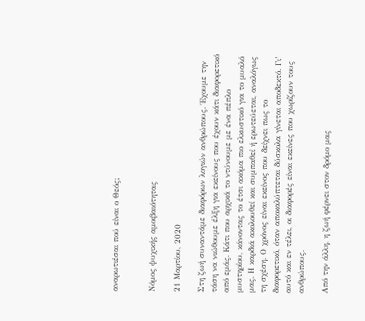αναρωτιέσαι πού είναι ο Θεός;


Νόμος ψυχικής αμοιβαιότητας

21 Μαρτίου, 2020

Στη ζωή συναντάμε διαφόρων λογιών ανθρώπους. Έχουμε την τάση να νιώθουμε έλξη για εκείνους που έχουν κάτι διαφορετικό από εμάς. Κάτι που αρχικά το ντύνουμε με ένα πέπλο μυστηρίου, κάνοντας το έτσι ακόμα πιο ελκυστικό για το μυαλό μας. Η καρδιά ακολουθεί και συμπαθεί ή ερωτεύεται, αναλόγως τη σχέση. Ο χρόνος είναι εκείνος που δείχνει πως το διαφορετικό, όταν αποκαλύπτεται δύσκολα γίνεται αποδεκτό. Γι’ αυτό και εν τέλει, οι διαφορές είναι εκείνες που χωρίζουν τους ανθρώπους.

Από την άλλη, η ζωή φέρνει στον δρόμο μας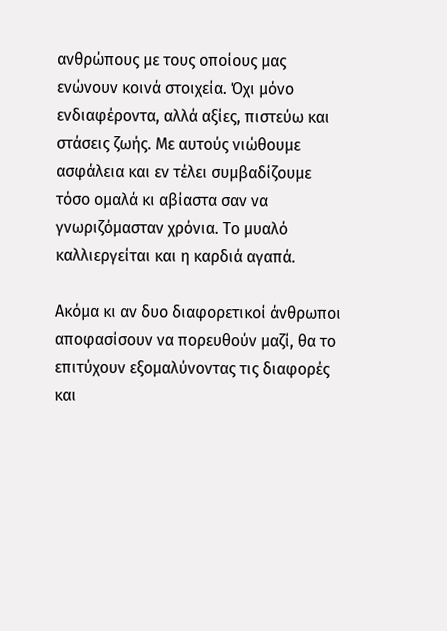ανθρώπους με τους οποίους μας ενώνουν κοινά στοιχεία. Όχι μόνο ενδιαφέροντα, αλλά αξίες, πιστεύω και στάσεις ζωής. Με αυτούς νιώθουμε ασφάλεια και εν τέλει συμβαδίζουμε τόσο ομαλά κι αβίαστα σαν να γνωριζόμασταν χρόνια. Το μυαλό καλλιεργείται και η καρδιά αγαπά.

Ακόμα κι αν δυο διαφορετικοί άνθρωποι αποφασίσουν να πορευθούν μαζί, θα το επιτύχουν εξομαλύνοντας τις διαφορές και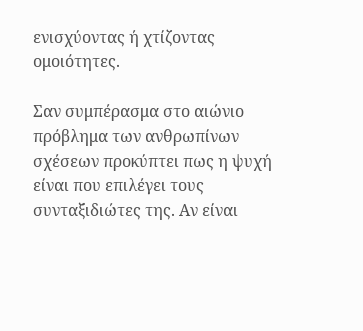ενισχύοντας ή χτίζοντας ομοιότητες.

Σαν συμπέρασμα στο αιώνιο πρόβλημα των ανθρωπίνων σχέσεων προκύπτει πως η ψυχή είναι που επιλέγει τους συνταξιδιώτες της. Αν είναι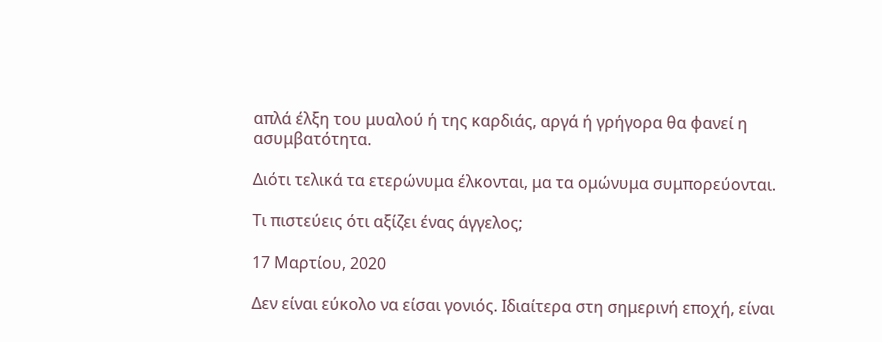απλά έλξη του μυαλού ή της καρδιάς, αργά ή γρήγορα θα φανεί η ασυμβατότητα.

Διότι τελικά τα ετερώνυμα έλκονται, μα τα ομώνυμα συμπορεύονται.

Τι πιστεύεις ότι αξίζει ένας άγγελος;

17 Μαρτίου, 2020

Δεν είναι εύκολο να είσαι γονιός. Ιδιαίτερα στη σημερινή εποχή, είναι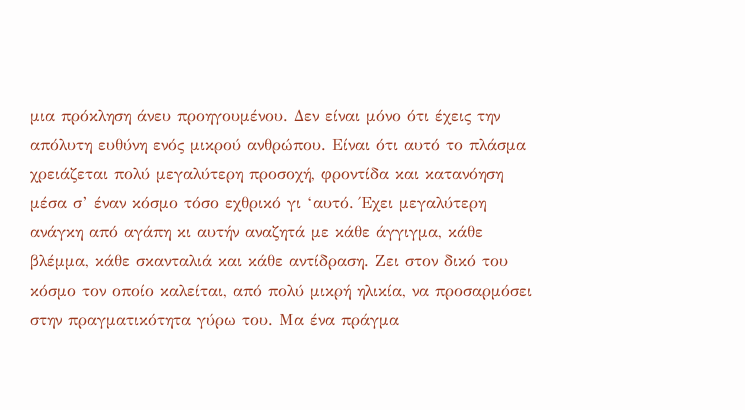μια πρόκληση άνευ προηγουμένου. Δεν είναι μόνο ότι έχεις την απόλυτη ευθύνη ενός μικρού ανθρώπου. Είναι ότι αυτό το πλάσμα χρειάζεται πολύ μεγαλύτερη προσοχή, φροντίδα και κατανόηση μέσα σ’ έναν κόσμο τόσο εχθρικό γι ‘αυτό. Έχει μεγαλύτερη ανάγκη από αγάπη κι αυτήν αναζητά με κάθε άγγιγμα, κάθε βλέμμα, κάθε σκανταλιά και κάθε αντίδραση. Ζει στον δικό του κόσμο τον οποίο καλείται, από πολύ μικρή ηλικία, να προσαρμόσει στην πραγματικότητα γύρω του. Μα ένα πράγμα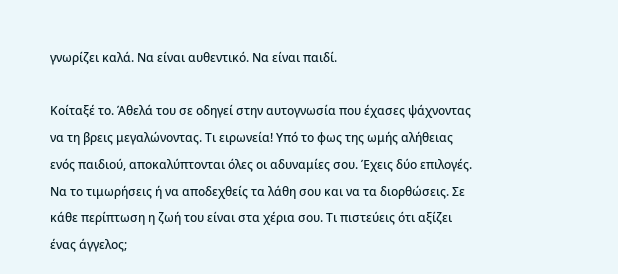γνωρίζει καλά. Να είναι αυθεντικό. Να είναι παιδί.

Κοίταξέ το. Άθελά του σε οδηγεί στην αυτογνωσία που έχασες ψάχνοντας να τη βρεις μεγαλώνοντας. Τι ειρωνεία! Υπό το φως της ωμής αλήθειας ενός παιδιού, αποκαλύπτονται όλες οι αδυναμίες σου. Έχεις δύο επιλογές. Να το τιμωρήσεις ή να αποδεχθείς τα λάθη σου και να τα διορθώσεις. Σε κάθε περίπτωση η ζωή του είναι στα χέρια σου. Τι πιστεύεις ότι αξίζει ένας άγγελος;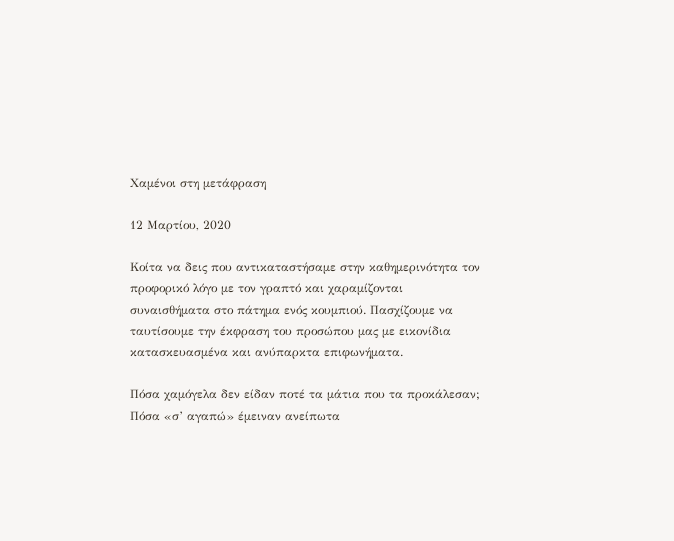Χαμένοι στη μετάφραση

12 Μαρτίου, 2020

Κοίτα να δεις που αντικαταστήσαμε στην καθημερινότητα τον προφορικό λόγο με τον γραπτό και χαραμίζονται συναισθήματα στο πάτημα ενός κουμπιού. Πασχίζουμε να ταυτίσουμε την έκφραση του προσώπου μας με εικονίδια κατασκευασμένα και ανύπαρκτα επιφωνήματα.

Πόσα χαμόγελα δεν είδαν ποτέ τα μάτια που τα προκάλεσαν;
Πόσα «σ’ αγαπώ» έμειναν ανείπωτα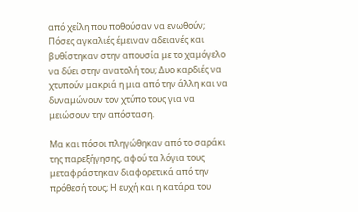από χείλη που ποθούσαν να ενωθούν;
Πόσες αγκαλιές έμειναν αδειανές και βυθίστηκαν στην απουσία με το χαμόγελο να δύει στην ανατολή του; Δυο καρδιές να χτυπούν μακριά η μια από την άλλη και να δυναμώνουν τον χτύπο τους για να μειώσουν την απόσταση.

Μα και πόσοι πληγώθηκαν από το σαράκι της παρεξήγησης, αφού τα λόγια τους μεταφράστηκαν διαφορετικά από την πρόθεσή τους; Η ευχή και η κατάρα του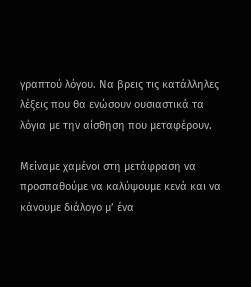γραπτού λόγου. Να βρεις τις κατάλληλες λέξεις που θα ενώσουν ουσιαστικά τα λόγια με την αίσθηση που μεταφέρουν.

Μείναμε χαμένοι στη μετάφραση να προσπαθούμε να καλύψουμε κενά και να κάνουμε διάλογο μ’ ένα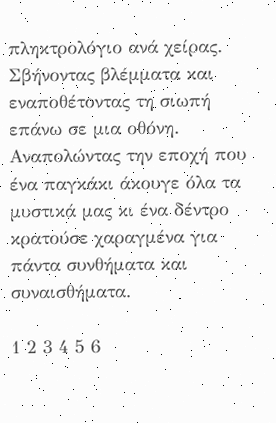πληκτρολόγιο ανά χείρας. Σβήνοντας βλέμματα και εναποθέτοντας τη σιωπή επάνω σε μια οθόνη.
Αναπολώντας την εποχή που ένα παγκάκι άκουγε όλα τα μυστικά μας κι ένα δέντρο κρατούσε χαραγμένα για πάντα συνθήματα και συναισθήματα.

1 2 3 4 5 6